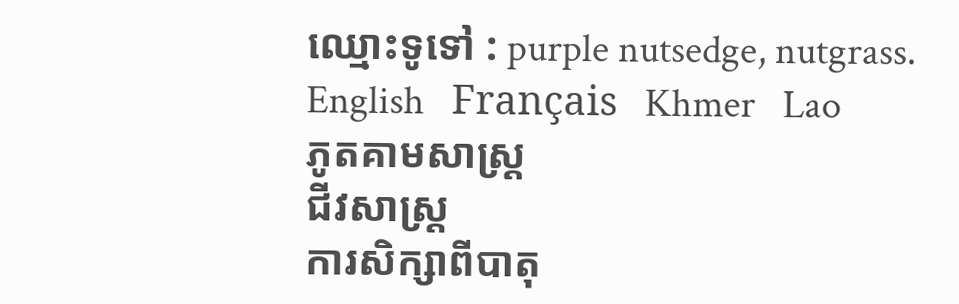ឈ្មោះទូទៅ : purple nutsedge, nutgrass.
English   Français   Khmer   Lao
ភូតគាមសាស្ត្រ
ជីវសាស្ត្រ
ការសិក្សាពីបាតុ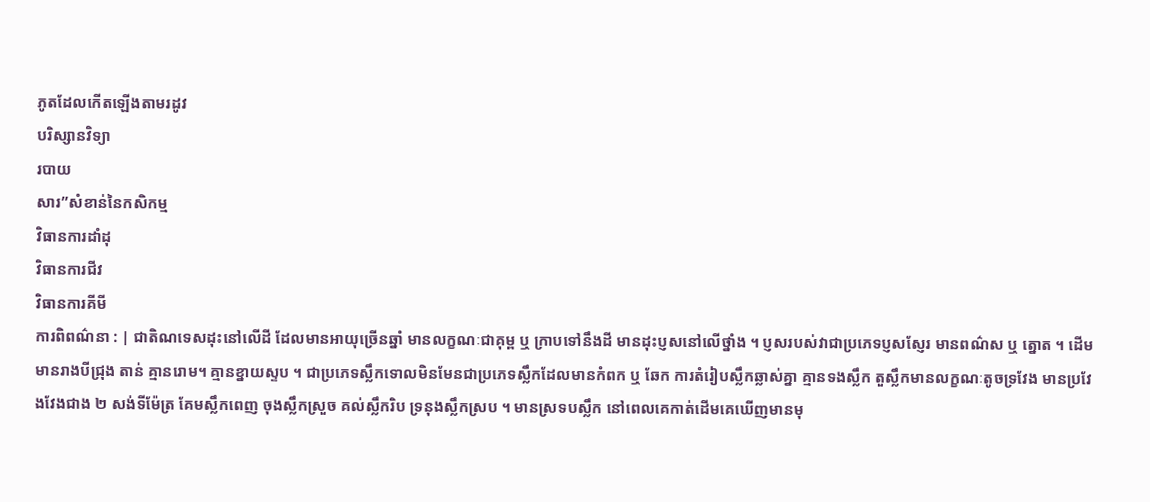ភូតដែលកើតឡើងតាមរដូវ
បរិស្សានវិទ្យា
របាយ
សារ”សំខាន់នៃកសិកម្ម
វិធានការដាំដុ
វិធានការជីវ
វិធានការគីមី
ការពិពណ៌នា : | ជាតិណទេសដុះនៅលើដី ដែលមានអាយុច្រើនឆ្នាំ មានលក្ខណៈជាគុម្ព ឬ ក្រាបទៅនឹងដី មានដុះប្ញសនៅលើថ្នាំង ។ ប្ញសរបស់វាជាប្រភេទប្ញសស្ញែរ មានពណ៌ស ឬ ត្នោត ។ ដើមមានរាងបីជ្រុង តាន់ គ្មានរោម។ គ្មានខ្នាយស្ទប ។ ជាប្រភេទស្លឹកទោលមិនមែនជាប្រភេទស្លឹកដែលមានកំពក ឬ ឆែក ការតំរៀបស្លឹកឆ្លាស់គ្នា គ្មានទងស្លឹក តួស្លឹកមានលក្ខណៈតូចទ្រវែង មានប្រវែងវែងជាង ២ សង់ទីម៉ែត្រ គែមស្លឹកពេញ ចុងស្លឹកស្រួច គល់ស្លឹករិប ទ្រនុងស្លឹកស្រប ។ មានស្រទបស្លឹក នៅពេលគេកាត់ដើមគេឃើញមានមុ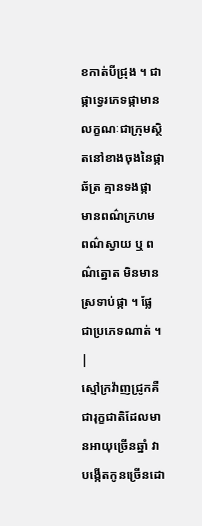ខកាត់បីជ្រុង ។ ជាផ្កាទ្វេរភេទផ្កាមានលក្ខណៈជាក្រុមស្ថិតនៅខាងចុងនៃផ្កាឆ័ត្រ គ្មានទងផ្កា មានពណ៌ក្រហម ពណ៌ស្វាយ ឬ ពណ៌ត្នោត មិនមានស្រទាប់ផ្កា ។ ផ្លែ ជាប្រភេទណាត់ ។
|
ស្មៅក្រវ៉ាញជ្រូកគឺជារុក្ខជាតិដែលមានអាយុច្រើនឆ្នាំ វាបង្កើតកូនច្រើនដោ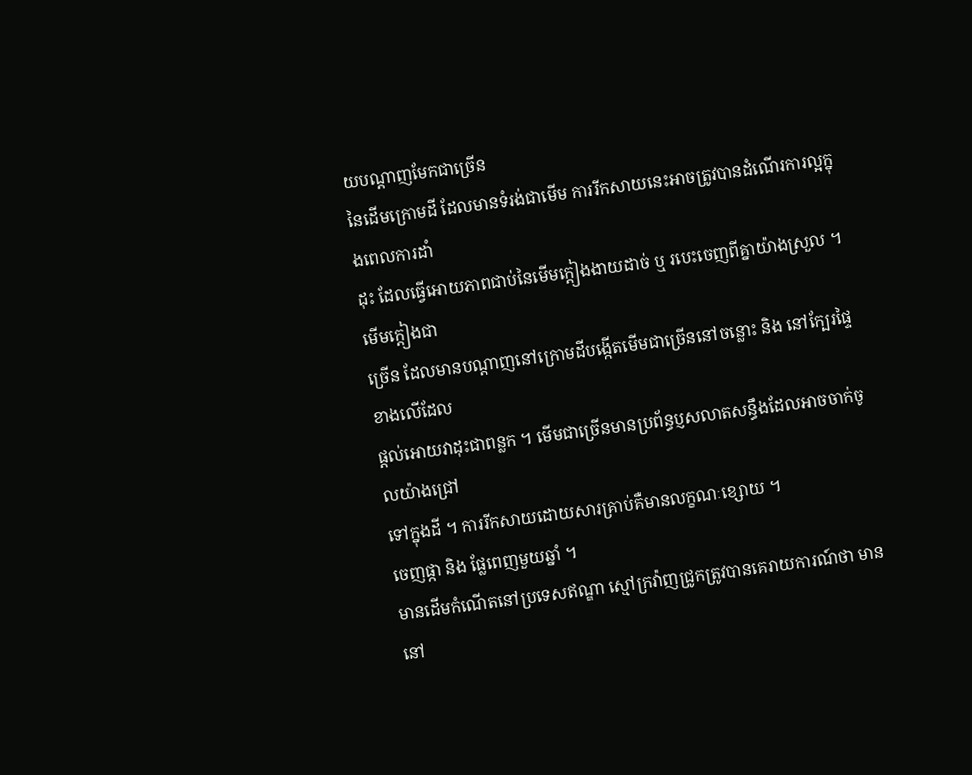យបណ្តាញមែកជាច្រើន
នៃដើមក្រោមដី ដែលមានទំរង់ជាមើម ការរីកសាយនេះអាចត្រូវបានដំណើរការល្អក្នុងពេលការដាំ
ដុះ ដែលធ្វើអោយភាពជាប់នៃមើមក្តៀងងាយដាច់ ឬ របេះចេញពីគ្នាយ៉ាងស្រួល ។ មើមក្តៀងជា
ច្រើន ដែលមានបណ្តាញនៅក្រោមដីបង្កើតមើមជាច្រើននៅចន្លោះ និង នៅក្បែរផ្ទៃខាងលើដែល
ផ្តល់អោយវាដុះជាពន្លក ។ មើមជាច្រើនមានប្រព័ន្ធប្ញសលាតសន្ធឹងដែលអាចចាក់ចូលយ៉ាងជ្រៅ
ទៅក្នុងដី ។ ការរីកសាយដោយសារគ្រាប់គឺមានលក្ខណៈខ្សោយ ។
ចេញផ្កា និង ផ្លែពេញមួយឆ្នាំ ។
មានដើមកំណើតនៅប្រទេសឥណ្ឌា ស្មៅក្រវ៉ាញជ្រូកត្រូវបានគេរាយការណ៍ថា មាននៅ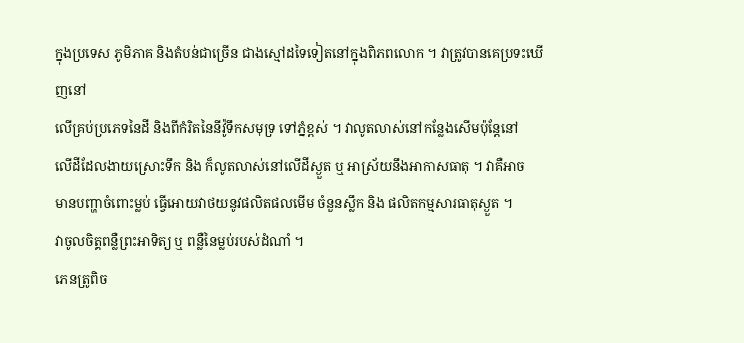ក្នុងប្រទេស ភូមិភាគ និងតំបន់ជាច្រើន ជាងស្មៅដទៃទៀតនៅក្នុងពិភពលោក ។ វាត្រូវបានគេប្រទះឃើញនៅ
លើគ្រប់ប្រភេទនៃដី និងពីកំរិតនៃនីវ៉ូទឹកសមុទ្រ ទៅភ្នំខ្ពស់ ។ វាលូតលាស់នៅកន្លែងសើមប៉ុន្តែនៅ
លើដីដែលងាយស្រោះទឹក និង ក៏លូតលាស់នៅលើដីស្ងួត ឬ អាស្រ័យនឹងអាកាសធាតុ ។ វាគឺអាច
មានបញ្ហាចំពោះម្លប់ ធ្វើអោយវាថយនូវផលិតផលមើម ចំនួនស្លឹក និង ផលិតកម្មសារធាតុស្ងួត ។
វាចូលចិត្គពន្លឺព្រះអាទិត្យ ឬ ពន្លឺនៃម្លប់របស់ដំណាំ ។
ភេនត្រូពិច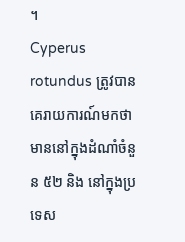។
Cyperus rotundus ត្រូវបានគេរាយការណ៍មកថាមាននៅក្នុងដំណាំចំនួន ៥២ និង នៅក្នុងប្រទេស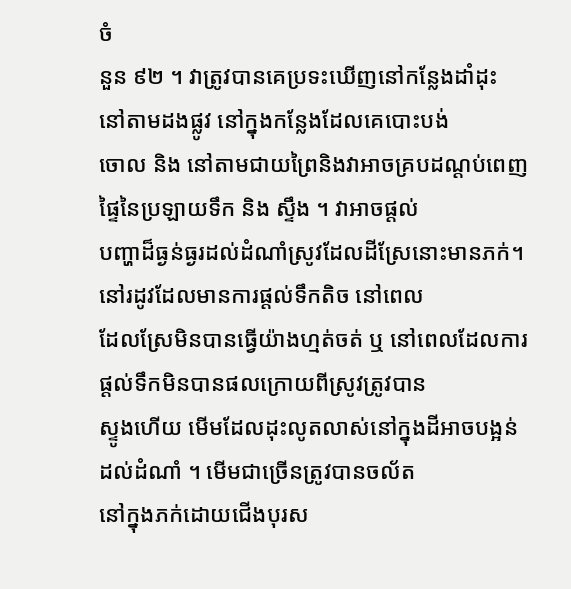ចំ
នួន ៩២ ។ វាត្រូវបានគេប្រទះឃើញនៅកន្លែងដាំដុះ នៅតាមដងផ្លូវ នៅក្នុងកន្លែងដែលគេបោះបង់
ចោល និង នៅតាមជាយព្រៃនិងវាអាចគ្របដណ្តប់ពេញផ្ទៃនៃប្រឡាយទឹក និង ស្ទឹង ។ វាអាចផ្តល់
បញ្ហាដ៏ធ្ងន់ធ្ងរដល់ដំណាំស្រូវដែលដីស្រែនោះមានភក់។ នៅរដូវដែលមានការផ្តល់ទឹកតិច នៅពេល
ដែលស្រែមិនបានធ្វើយ៉ាងហ្មត់ចត់ ឬ នៅពេលដែលការផ្តល់ទឹកមិនបានផលក្រោយពីស្រូវត្រូវបាន
ស្ទូងហើយ មើមដែលដុះលូតលាស់នៅក្នុងដីអាចបង្អន់ដល់ដំណាំ ។ មើមជាច្រើនត្រូវបានចល័ត
នៅក្នុងភក់ដោយជើងបុរស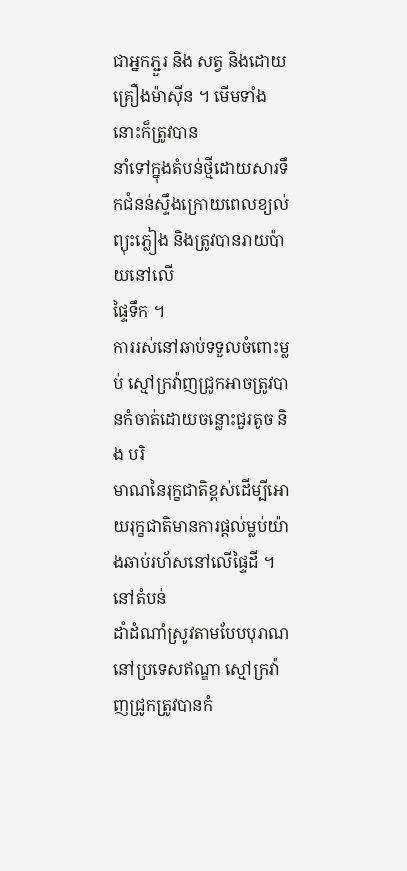ជាអ្នកភ្ជួរ និង សត្វ និងដោយគ្រឿងម៉ាស៊ីន ។ មើមទាំងនោះក៏ត្រូវបាន
នាំទៅក្នុងតំបន់ថ្មីដោយសារទឹកជំនន់ស្ទឹងក្រោយពេលខ្យល់ព្យុះភ្លៀង និងត្រូវបានរាយប៉ាយនៅលើ
ផ្ទៃទឹក ។
ការរស់នៅឆាប់ទទួលចំពោះម្លប់ ស្មៅក្រវ៉ាញជ្រូកអាចត្រូវបានកំចាត់ដោយចន្លោះជួរតូច និង បរិ
មាណនៃរុក្ខជាតិខ្ពស់ដើម្បីអោយរុក្ខជាតិមានការផ្តល់ម្លប់យ៉ាងឆាប់រហ័សនៅលើផ្ទៃដី ។ នៅតំបន់
ដាំដំណាំស្រូវតាមបែបបុរាណ នៅប្រទេសឥណ្ឌា ស្មៅក្រវ៉ាញជ្រូកត្រូវបានកំ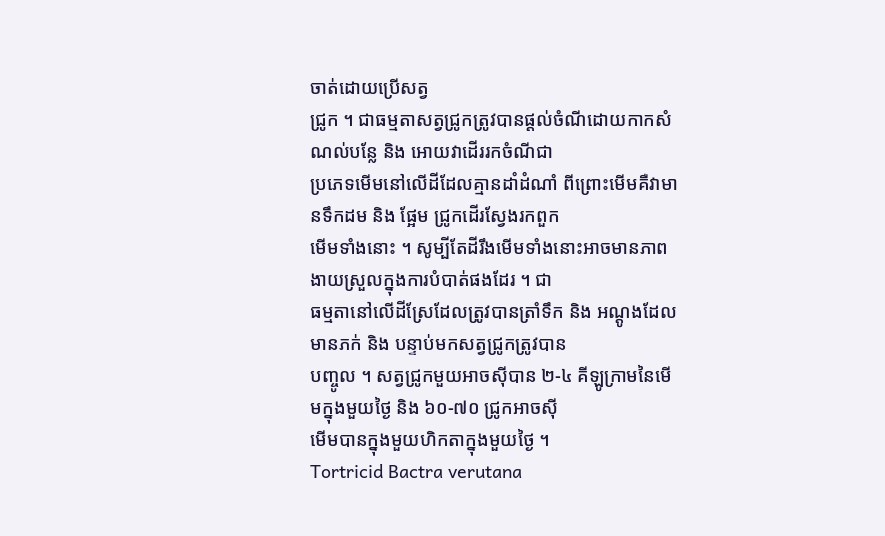ចាត់ដោយប្រើសត្វ
ជ្រូក ។ ជាធម្មតាសត្វជ្រូកត្រូវបានផ្តល់ចំណីដោយកាកសំណល់បន្លែ និង អោយវាដើររកចំណីជា
ប្រភេទមើមនៅលើដីដែលគ្មានដាំដំណាំ ពីព្រោះមើមគឺវាមានទឹកដម និង ផ្អែម ជ្រូកដើរស្វែងរកពួក
មើមទាំងនោះ ។ សូម្បីតែដីរឹងមើមទាំងនោះអាចមានភាពងាយស្រួលក្នុងការបំបាត់ផងដែរ ។ ជា
ធម្មតានៅលើដីស្រែដែលត្រូវបានត្រាំទឹក និង អណ្តូងដែលមានភក់ និង បន្ទាប់មកសត្វជ្រូកត្រូវបាន
បញ្ចូល ។ សត្វជ្រូកមួយអាចស៊ីបាន ២-៤ គីឡូក្រាមនៃមើមក្នុងមួយថ្ងៃ និង ៦០-៧០ ជ្រូកអាចស៊ី
មើមបានក្នុងមួយហិកតាក្នុងមួយថ្ងៃ ។
Tortricid Bactra verutana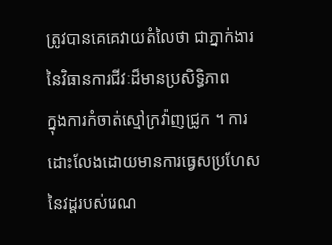ត្រូវបានគេគេវាយតំលៃថា ជាភ្នាក់ងារនៃវិធានការជីវៈដ៏មានប្រសិទ្ធិភាព
ក្នុងការកំចាត់ស្មៅក្រវ៉ាញជ្រូក ។ ការដោះលែងដោយមានការធ្វេសប្រហែសនៃវដ្តរបស់រេណ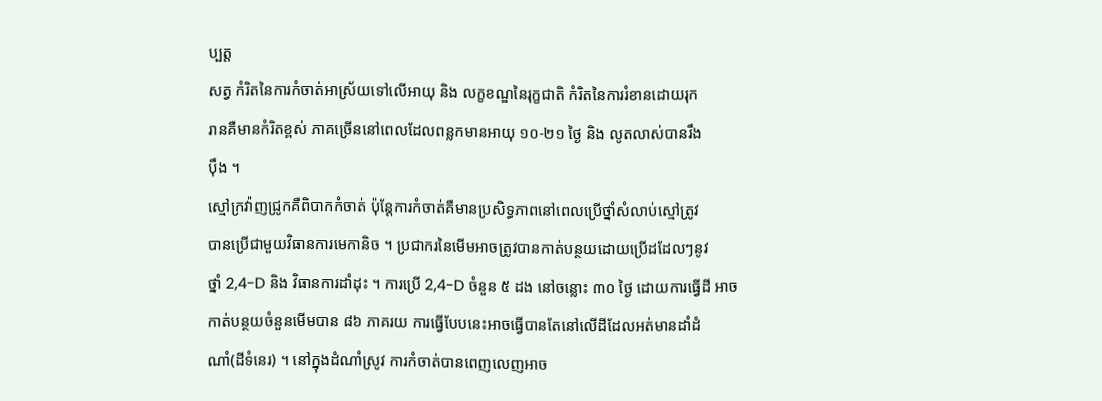ប្បត្ត
សត្វ កំរិតនៃការកំចាត់អាស្រ័យទៅលើអាយុ និង លក្ខខណ្ឌនៃរុក្ខជាតិ កំរិតនៃការរំខានដោយរុក
រានគឺមានកំរិតខ្ពស់ ភាគច្រើននៅពេលដែលពន្លកមានអាយុ ១០-២១ ថ្ងៃ និង លូតលាស់បានរឹង
ប៉ឹង ។
ស្មៅក្រវ៉ាញជ្រូកគឺពិបាកកំចាត់ ប៉ុន្តែការកំចាត់គឺមានប្រសិទ្ធភាពនៅពេលប្រើថ្នាំសំលាប់ស្មៅត្រូវ
បានប្រើជាមួយវិធានការមេកានិច ។ ប្រជាករនៃមើមអាចត្រូវបានកាត់បន្ថយដោយប្រើដដែលៗនូវ
ថ្នាំ 2,4-D និង វិធានការដាំដុះ ។ ការប្រើ 2,4-D ចំនួន ៥ ដង នៅចន្លោះ ៣០ ថ្ងៃ ដោយការធ្វើដី អាច
កាត់បន្ថយចំនួនមើមបាន ៨៦ ភាគរយ ការធ្វើបែបនេះអាចធ្វើបានតែនៅលើដីដែលអត់មានដាំដំ
ណាំ(ដីទំនេរ) ។ នៅក្នុងដំណាំស្រូវ ការកំចាត់បានពេញលេញអាច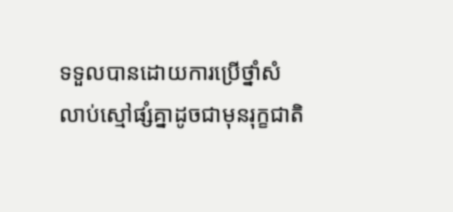ទទួលបានដោយការប្រើថ្នាំសំ
លាប់ស្មៅផ្សំគ្នាដូចជាមុនរុក្ខជាតិ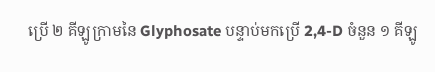ប្រើ ២ គីឡូក្រាមនៃ Glyphosate បន្ទាប់មកប្រើ 2,4-D ចំនួន ១ គីឡូ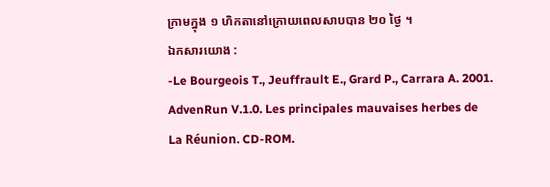ក្រាមក្នុង ១ ហិកតានៅក្រោយពេលសាបបាន ២០ ថ្ងៃ ។
ឯកសារយោង :
-Le Bourgeois T., Jeuffrault E., Grard P., Carrara A. 2001. AdvenRun V.1.0. Les principales mauvaises herbes de La Réunion. CD-ROM.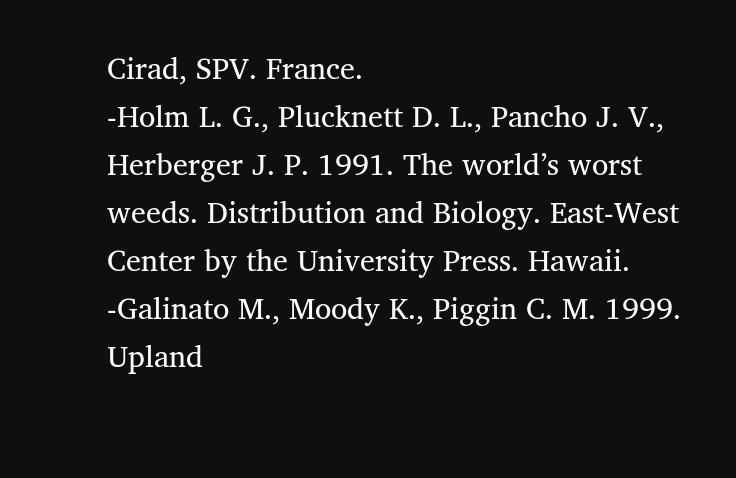Cirad, SPV. France.
-Holm L. G., Plucknett D. L., Pancho J. V., Herberger J. P. 1991. The world’s worst weeds. Distribution and Biology. East-West Center by the University Press. Hawaii.
-Galinato M., Moody K., Piggin C. M. 1999. Upland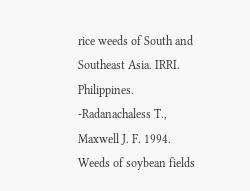rice weeds of South and Southeast Asia. IRRI. Philippines.
-Radanachaless T., Maxwell J. F. 1994. Weeds of soybean fields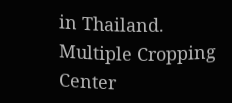in Thailand. Multiple Cropping Center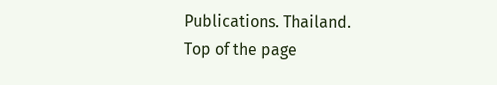Publications. Thailand.
Top of the page